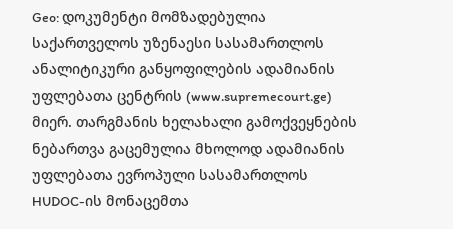Geo: დოკუმენტი მომზადებულია საქართველოს უზენაესი სასამართლოს ანალიტიკური განყოფილების ადამიანის უფლებათა ცენტრის (www.supremecourt.ge) მიერ. თარგმანის ხელახალი გამოქვეყნების ნებართვა გაცემულია მხოლოდ ადამიანის უფლებათა ევროპული სასამართლოს HUDOC-ის მონაცემთა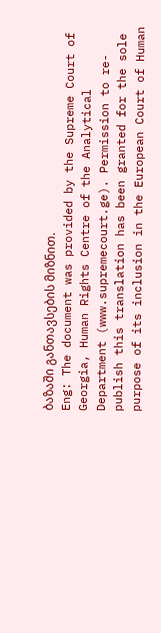ბაზაში განთავსების მიზნით.
Eng: The document was provided by the Supreme Court of Georgia, Human Rights Centre of the Analytical Department (www.supremecourt.ge). Permission to re-publish this translation has been granted for the sole purpose of its inclusion in the European Court of Human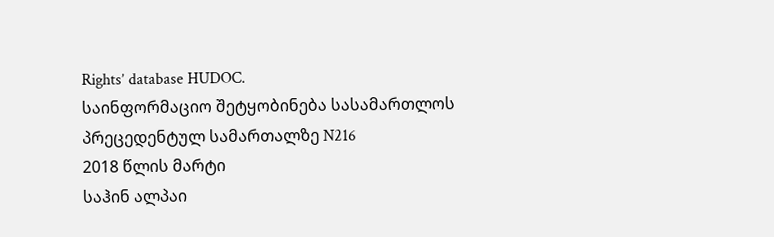Rights’ database HUDOC.
საინფორმაციო შეტყობინება სასამართლოს პრეცედენტულ სამართალზე N216
2018 წლის მარტი
საჰინ ალპაი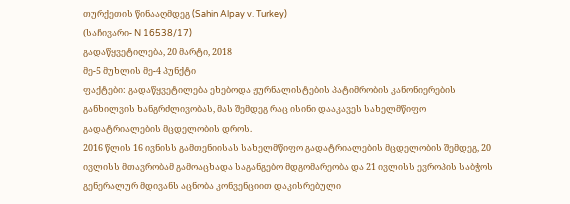თურქეთის წინააღმდეგ (Sahin Alpay v. Turkey)
(საჩივარი- N 16538/17)
გადაწყვეტილება, 20 მარტი, 2018
მე-5 მუხლის მე-4 პუნქტი
ფაქტები: გადაწყვეტილება ეხებოდა ჟურნალისტების პატიმრობის კანონიერების განხილვის ხანგრძლივობას, მას შემდეგ რაც ისინი დააკავეს სახელმწიფო გადატრიალების მცდელობის დროს.
2016 წლის 16 ივნისს გამთენიისას სახელმწიფო გადატრიალების მცდელობის შემდეგ, 20 ივლისს მთავრობამ გამოაცხადა საგანგებო მდგომარეობა და 21 ივლისს ევროპის საბჭოს გენერალურ მდივანს აცნობა კონვენციით დაკისრებული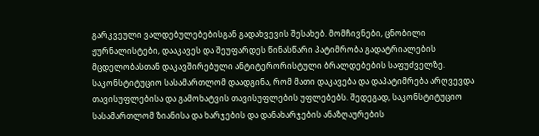გარკვეული ვალდებულებებისგან გადახვევის შესახებ. მომჩივნები, ცნობილი ჟურნალისტები, დააკავეს და შეუფარდეს წინასწარი პატიმრობა გადატრიალების მცდელობასთან დაკავშირებული ანტიტერორისტული ბრალდებების საფუძველზე.
საკონსტიტუციო სასამართლომ დაადგინა, რომ მათი დაკავება და დაპატიმრება არღვევდა თავისუფლებისა და გამოხატვის თავისუფლების უფლებებს. შედეგად, საკონსტიტუციო სასამართლომ ზიანისა და ხარჯების და დანახარჯების ანაზღაურების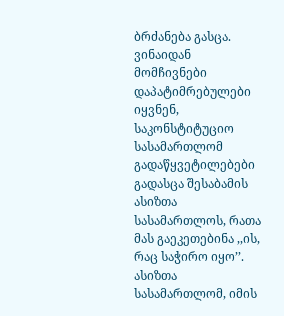ბრძანება გასცა. ვინაიდან მომჩივნები დაპატიმრებულები იყვნენ, საკონსტიტუციო სასამართლომ გადაწყვეტილებები გადასცა შესაბამის ასიზთა სასამართლოს, რათა მას გაეკეთებინა ,,ის, რაც საჭირო იყო’’. ასიზთა სასამართლომ, იმის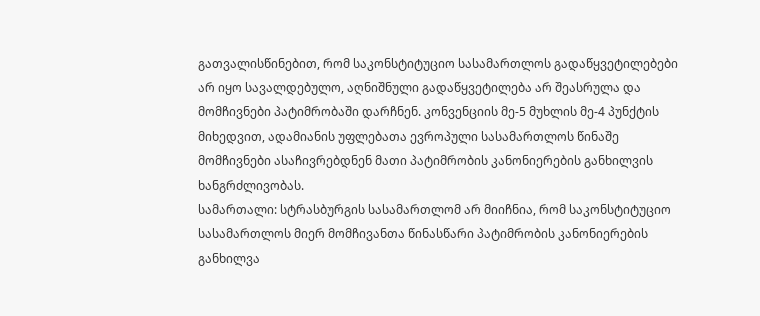გათვალისწინებით, რომ საკონსტიტუციო სასამართლოს გადაწყვეტილებები არ იყო სავალდებულო, აღნიშნული გადაწყვეტილება არ შეასრულა და მომჩივნები პატიმრობაში დარჩნენ. კონვენციის მე-5 მუხლის მე-4 პუნქტის მიხედვით, ადამიანის უფლებათა ევროპული სასამართლოს წინაშე მომჩივნები ასაჩივრებდნენ მათი პატიმრობის კანონიერების განხილვის ხანგრძლივობას.
სამართალი: სტრასბურგის სასამართლომ არ მიიჩნია, რომ საკონსტიტუციო სასამართლოს მიერ მომჩივანთა წინასწარი პატიმრობის კანონიერების განხილვა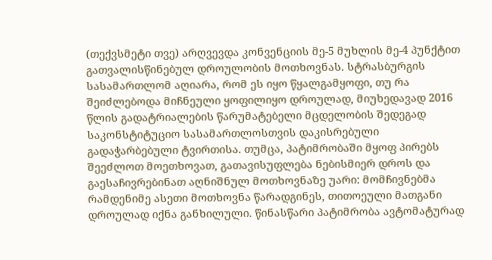(თექვსმეტი თვე) არღვევდა კონვენციის მე-5 მუხლის მე-4 პუნქტით გათვალისწინებულ დროულობის მოთხოვნას. სტრასბურგის სასამართლომ აღიარა, რომ ეს იყო წყალგამყოფი, თუ რა შეიძლებოდა მიჩნეული ყოფილიყო დროულად, მიუხედავად 2016 წლის გადატრიალების წარუმატებელი მცდელობის შედეგად საკონსტიტუციო სასამართლოსთვის დაკისრებული გადაჭარბებული ტვირთისა. თუმცა, პატიმრობაში მყოფ პირებს შეეძლოთ მოეთხოვათ, გათავისუფლება ნებისმიერ დროს და გაესაჩივრებინათ აღნიშნულ მოთხოვნაზე უარი: მომჩივნებმა რამდენიმე ასეთი მოთხოვნა წარადგინეს, თითოეული მათგანი დროულად იქნა განხილული. წინასწარი პატიმრობა ავტომატურად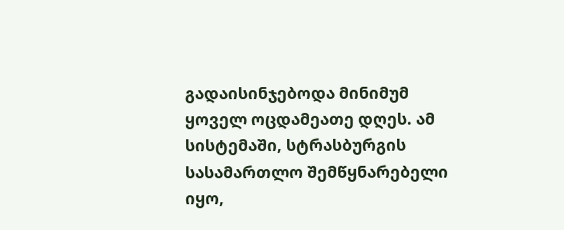გადაისინჯებოდა მინიმუმ ყოველ ოცდამეათე დღეს. ამ სისტემაში, სტრასბურგის სასამართლო შემწყნარებელი იყო,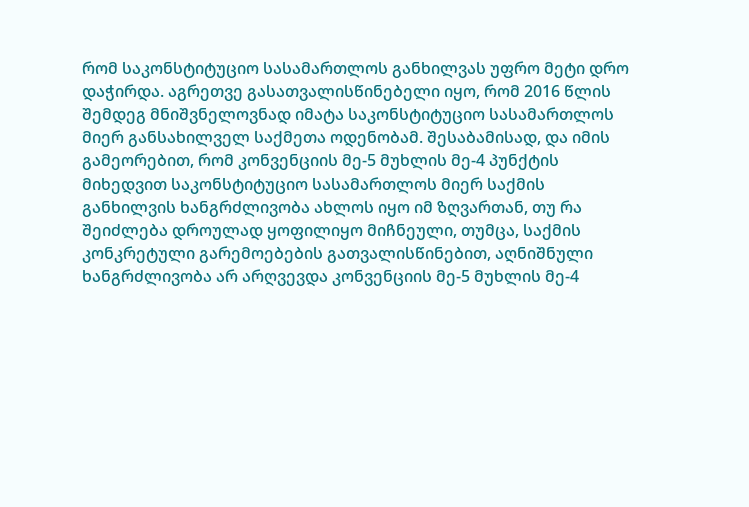რომ საკონსტიტუციო სასამართლოს განხილვას უფრო მეტი დრო დაჭირდა. აგრეთვე გასათვალისწინებელი იყო, რომ 2016 წლის შემდეგ მნიშვნელოვნად იმატა საკონსტიტუციო სასამართლოს მიერ განსახილველ საქმეთა ოდენობამ. შესაბამისად, და იმის გამეორებით, რომ კონვენციის მე-5 მუხლის მე-4 პუნქტის მიხედვით საკონსტიტუციო სასამართლოს მიერ საქმის განხილვის ხანგრძლივობა ახლოს იყო იმ ზღვართან, თუ რა შეიძლება დროულად ყოფილიყო მიჩნეული, თუმცა, საქმის კონკრეტული გარემოებების გათვალისწინებით, აღნიშნული ხანგრძლივობა არ არღვევდა კონვენციის მე-5 მუხლის მე-4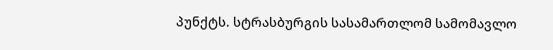პუნქტს. სტრასბურგის სასამართლომ სამომავლო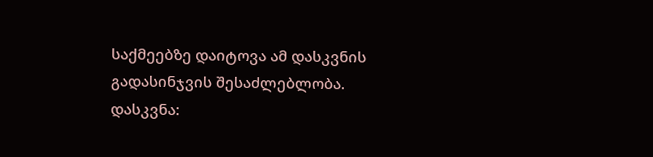საქმეებზე დაიტოვა ამ დასკვნის გადასინჯვის შესაძლებლობა.
დასკვნა: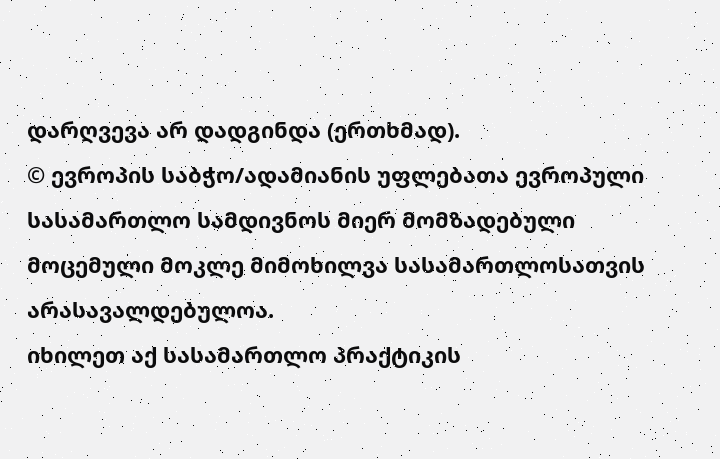დარღვევა არ დადგინდა (ერთხმად).
© ევროპის საბჭო/ადამიანის უფლებათა ევროპული სასამართლო სამდივნოს მიერ მომზადებული მოცემული მოკლე მიმოხილვა სასამართლოსათვის არასავალდებულოა.
იხილეთ აქ სასამართლო პრაქტიკის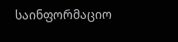საინფორმაციო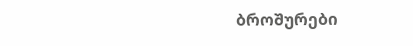ბროშურები